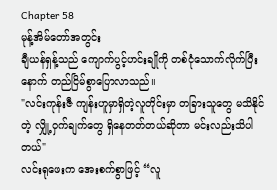Chapter 58
မုန့်အိမ်တော်အတွင်း
ချီယန်ရှန့်သည် ကျောက်ပွင့်ဟင်းချိုကို တစ်ငုံသောက်လိုက်ပြီးနောက် တည်ငြိမ်စွာပြောလာသည်။
"လင်းကုန်းဇီ ကျန်းဟူမှာရှိတဲ့လူတိုင်းမှာ တခြားသူတွေ မသိနိုင်တဲ့ လျှို့ဝှက်ချက်တွေ ရှိနေတတ်တယ်ဆိုတာ မင်းလည်းသိပါတယ်"
လင်းရုဖေးက အေးစက်စွာဖြင့် “လူ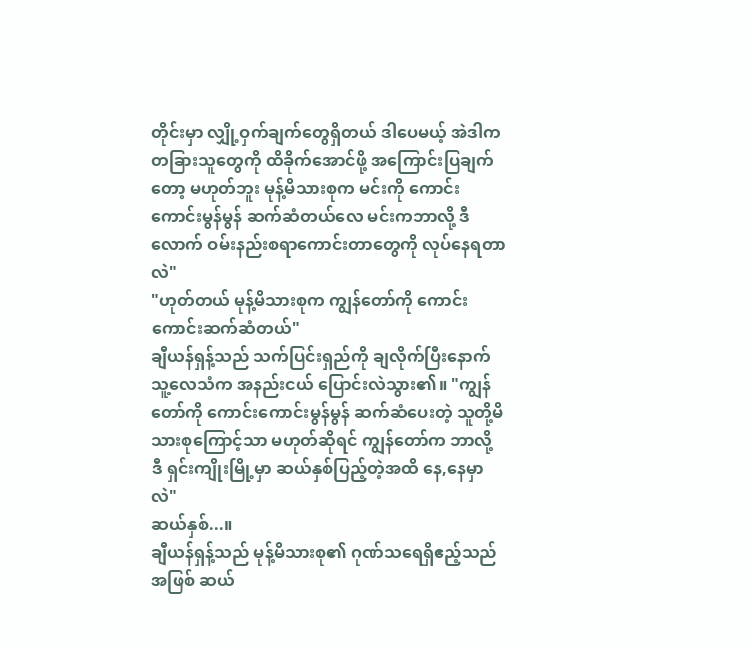တိုင်းမှာ လျှို့ဝှက်ချက်တွေရှိတယ် ဒါပေမယ့် အဲဒါက တခြားသူတွေကို ထိခိုက်အောင်ဖို့ အကြောင်းပြချက်တော့ မဟုတ်ဘူး မုန့်မိသားစုက မင်းကို ကောင်းကောင်းမွန်မွန် ဆက်ဆံတယ်လေ မင်းကဘာလို့ ဒီလောက် ဝမ်းနည်းစရာကောင်းတာတွေကို လုပ်နေရတာလဲ"
"ဟုတ်တယ် မုန့်မိသားစုက ကျွန်တော်ကို ကောင်းကောင်းဆက်ဆံတယ်"
ချီယန်ရှန့်သည် သက်ပြင်းရှည်ကို ချလိုက်ပြီးနောက် သူ့လေသံက အနည်းငယ် ပြောင်းလဲသွား၏။ "ကျွန်တော်ကို ကောင်းကောင်းမွန်မွန် ဆက်ဆံပေးတဲ့ သူတို့မိသားစုကြောင့်သာ မဟုတ်ဆိုရင် ကျွန်တော်က ဘာလို့ ဒီ ရှင်းကျိုးမြို့မှာ ဆယ်နှစ်ပြည့်တဲ့အထိ နေ,နေမှာလဲ"
ဆယ်နှစ်...။
ချီယန်ရှန့်သည် မုန့်မိသားစု၏ ဂုဏ်သရေရှိဧည့်သည်အဖြစ် ဆယ်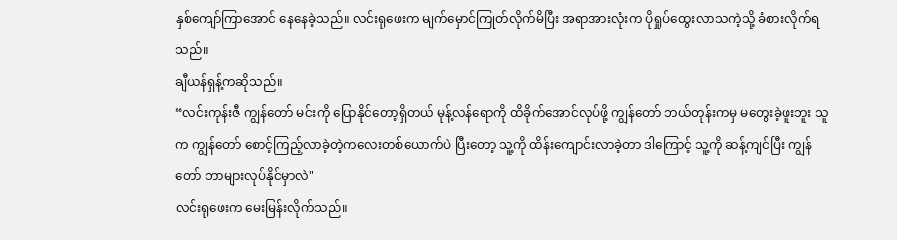နှစ်ကျော်ကြာအောင် နေနေခဲ့သည်။ လင်းရုဖေးက မျက်မှောင်ကြုတ်လိုက်မိပြီး အရာအားလုံးက ပိုရှုပ်ထွေးလာသကဲ့သို့ ခံစားလိုက်ရသည်။
ချီယန်ရှန့်ကဆိုသည်။
“လင်းကုန်းဇီ ကျွန်တော် မင်းကို ပြောနိုင်တော့ရှိတယ် မုန့်လန်ရောကို ထိခိုက်အောင်လုပ်ဖို့ ကျွန်တော် ဘယ်တုန်းကမှ မတွေးခဲ့ဖူးဘူး သူက ကျွန်တော် စောင့်ကြည့်လာခဲ့တဲ့ကလေးတစ်ယောက်ပဲ ပြီးတော့ သူ့ကို ထိန်းကျောင်းလာခဲ့တာ ဒါကြောင့် သူ့ကို ဆန့်ကျင်ပြီး ကျွန်တော် ဘာများလုပ်နိုင်မှာလဲ"
လင်းရုဖေးက မေးမြန်းလိုက်သည်။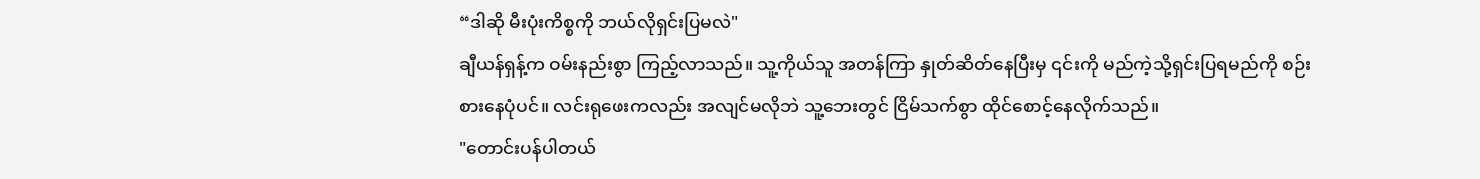“ဒါဆို မီးပုံးကိစ္စကို ဘယ်လိုရှင်းပြမလဲ"
ချီယန်ရှန့်က ဝမ်းနည်းစွာ ကြည့်လာသည်။ သူ့ကိုယ်သူ အတန်ကြာ နှုတ်ဆိတ်နေပြီးမှ ၎င်းကို မည်ကဲ့သို့ရှင်းပြရမည်ကို စဉ်းစားနေပုံပင်။ လင်းရုဖေးကလည်း အလျင်မလိုဘဲ သူ့ဘေးတွင် ငြိမ်သက်စွာ ထိုင်စောင့်နေလိုက်သည်။
"တောင်းပန်ပါတယ်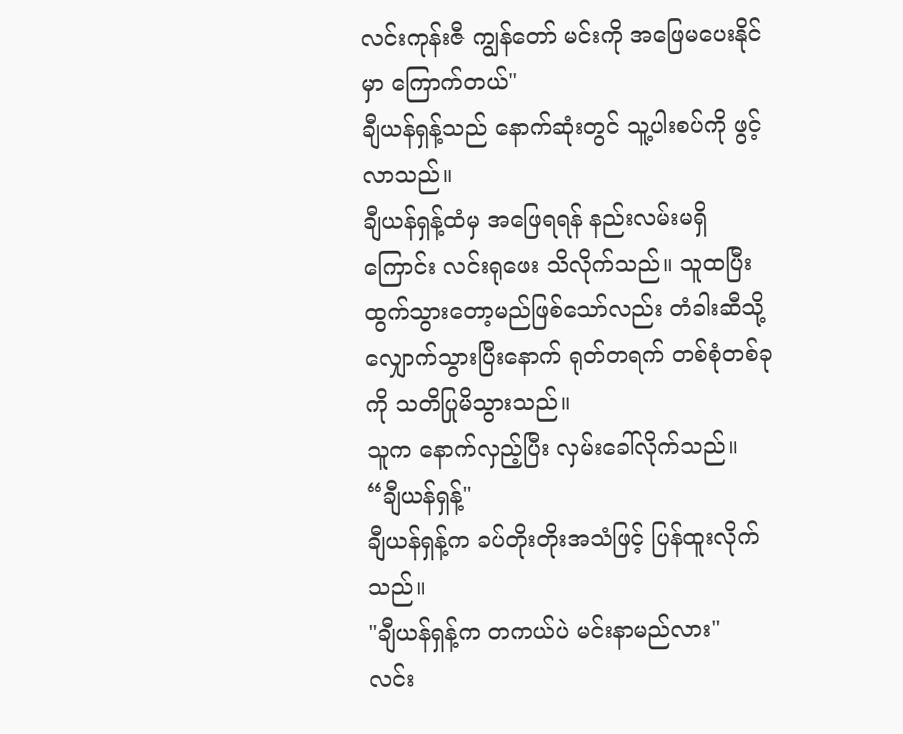လင်းကုန်းဇီ ကျွန်တော် မင်းကို အဖြေမပေးနိုင်မှာ ကြောက်တယ်"
ချီယန်ရှန့်သည် နောက်ဆုံးတွင် သူ့ပါးစပ်ကို ဖွင့်လာသည်။
ချီယန်ရှန့်ထံမှ အဖြေရရန် နည်းလမ်းမရှိကြောင်း လင်းရုဖေး သိလိုက်သည်။ သူထပြီး ထွက်သွားတော့မည်ဖြစ်သော်လည်း တံခါးဆီသို့ လျှောက်သွားပြီးနောက် ရုတ်တရက် တစ်စုံတစ်ခုကို သတိပြုမိသွားသည်။
သူက နောက်လှည့်ပြီး လှမ်းခေါ်လိုက်သည်။
“ချီယန်ရှန့်"
ချီယန်ရှန့်က ခပ်တိုးတိုးအသံဖြင့် ပြန်ထူးလိုက်သည်။
"ချီယန်ရှန့်က တကယ်ပဲ မင်းနာမည်လား"
လင်း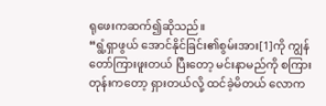ရုဖေးကဆက်၍ဆိုသည်။
“ရွံ့ရှာဖွယ် အောင်နိုင်ခြင်း၏စွမ်းအား[1]ကို ကျွန်တော်ကြားဖူးတယ် ပြီးတော့ မင်းနာမည်ကို စကြားတုန်းကတော့ ရှားတယ်လို့ ထင်ခဲ့မိတယ် လောက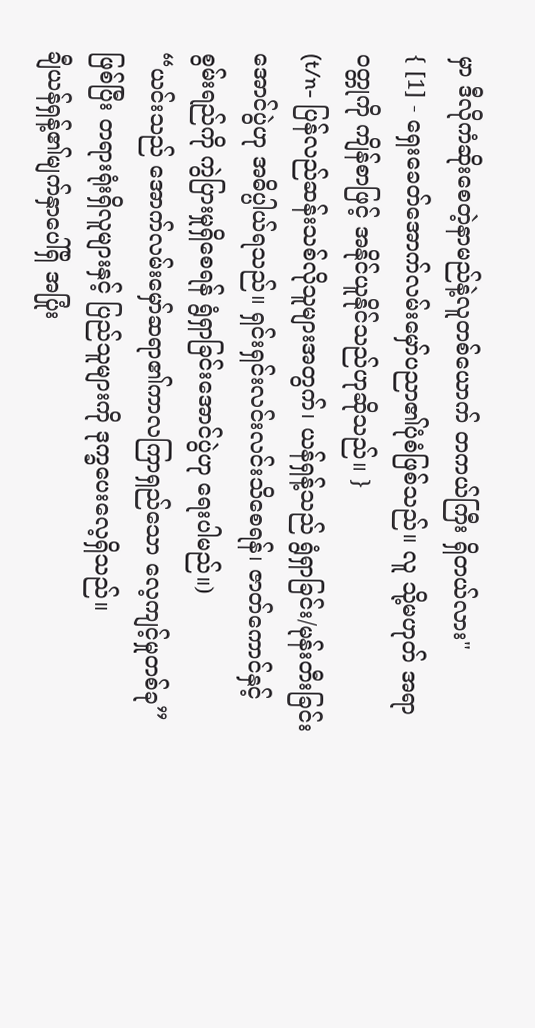မှာ ဒီလိုကံဆိုးစေတဲ့နာမည်နဲ့လူတစ်ယောက် တကယ်ကြီး ရှိတယ်လား"
{ [1] - ရှေးခေတ်အောက်လမ်းမှော်ပညာ၏ပုံစံဖြစ်သည်။ လူ သို့မဟုတ် အရာဝတ္တုကို ကျိန်စာဖြင့် အနိုင်ယူနိုင်သည်ဟုဆိုသည်။ }
(t/n- ပြန်လည်ဆန်းသစ်လိုသူများအတွက်၊ ယန်ရှန့်သည် ရွံရှာခြင်း/မုန်းတီးခြင်း အောင်ပွဲဟု အဓိပ္ပါယ်ရသည်။ ရှင်းရှင်းလင်းလင်းသိစေရန်၊ ဇာတ်ကောင်နှင့် စွမ်းရည်ကို ကွဲပြားမှုရှိစေရန် ရွံရှာခြင်းအောင်ပွဲဟု ရေးပါမည်။)
“ယင်းသည် အောက်လမ်းမှော်ဆရာ၏ကာလကြာရှည်သော လေ့ကျင့်မှုတစ်ခု” ဖြစ်ပြီး တရားရုံးရှိလူများနှင့် ပြည်သူများကို ဒုက္ခပေးလေ့ရှိသည်။
ချီယန်ရှန့်၏မျက်နှာပေါ်ရှိ အပြုံး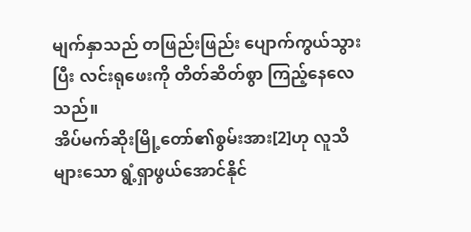မျက်နှာသည် တဖြည်းဖြည်း ပျောက်ကွယ်သွားပြီး လင်းရုဖေးကို တိတ်ဆိတ်စွာ ကြည့်နေလေသည်။
အိပ်မက်ဆိုးမြို့တော်၏စွမ်းအား[2]ဟု လူသိများသော ရွံ့ရှာဖွယ်အောင်နိုင်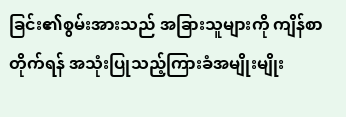ခြင်း၏စွမ်းအားသည် အခြားသူများကို ကျိန်စာတိုက်ရန် အသုံးပြုသည့်ကြားခံအမျိုးမျိုး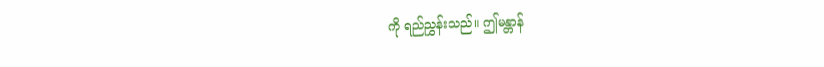ကို ရည်ညွှန်းသည်။ ဤမန္တာန်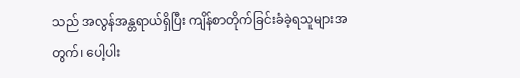သည် အလွန်အန္တရာယ်ရှိပြီး ကျိန်စာတိုက်ခြင်းခံခဲ့ရသူများအတွက်၊ ပေါ့ပါး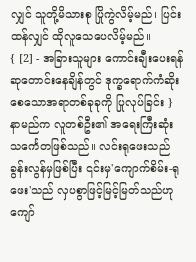လျှင် သူတို့မိသားစု ပြိုကွဲလိမ့်မည်၊ ပြင်းထန်လျှင် ထိုလူသေပေလိမ့်မည်။
{ [2] - အခြားသူများ ကောင်းချီးပေးရန် ဆုတောင်းနေချိန်တွင် ဒုက္ခရောက်ကံဆိုးစေသောအရာတစ်ခုခုကို ပြုလုပ်ခြင်း }
နာမည်က လူတစ်ဦး၏ အရေးကြီးဆုံး သင်္ကေတဖြစ်သည်။ လင်းရုဖေးသည် ခွန်းလွန်မှဖြစ်ပြီး ၎င်းမှ'ကျောက်စိမ်း-ရုဖေး'သည် လှပစွာဖြင့်မြင့်မြတ်သည်ဟုကျော်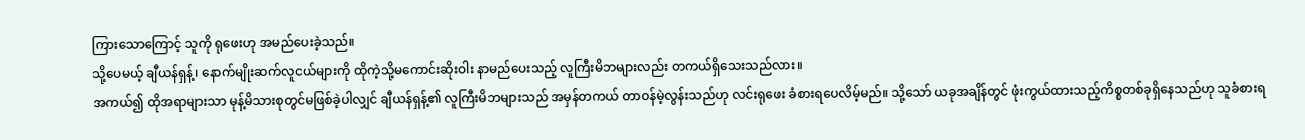ကြားသောကြောင့် သူကို ရုဖေးဟု အမည်ပေးခဲ့သည်။
သို့ပေမယ့် ချီယန်ရှန့်၊ နောက်မျိုးဆက်လူငယ်များကို ထိုကဲ့သို့မကောင်းဆိုးဝါး နာမည်ပေးသည့် လူကြီးမိဘများလည်း တကယ်ရှိသေးသည်လား။
အကယ်၍ ထိုအရာများသာ မုန့်မိသားစုတွင်မဖြစ်ခဲ့ပါလျှင် ချီယန်ရှန့်၏ လူကြီးမိဘများသည် အမှန်တကယ် တာဝန်မဲ့လွန်းသည်ဟု လင်းရုဖေး ခံစားရပေလိမ့်မည်။ သို့သော် ယခုအချိန်တွင် ဖုံးကွယ်ထားသည့်ကိစ္စတစ်ခုရှိနေသည်ဟု သူခံစားရ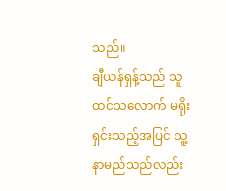သည်။
ချီယန်ရှန့်သည် သူထင်သလောက် မရိုးရှင်းသည့်အပြင် သူ့နာမည်သည်လည်း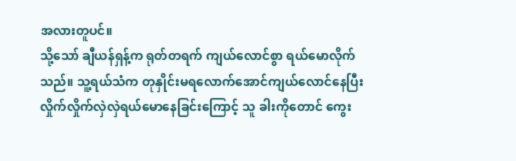အလားတူပင်။
သို့သော် ချီယန်ရှန့်က ရုတ်တရက် ကျယ်လောင်စွာ ရယ်မောလိုက်သည်။ သူ့ရယ်သံက တုနှိုင်းမရလောက်အောင်ကျယ်လောင်နေပြီး လှိုက်လှိုက်လှဲလှဲရယ်မောနေခြင်းကြောင့် သူ ခါးကိုတောင် ကွေး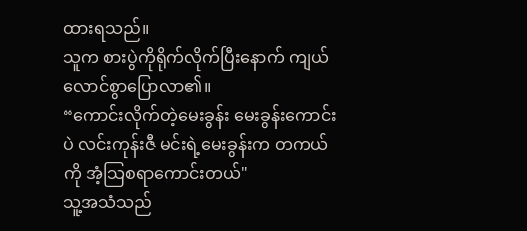ထားရသည်။
သူက စားပွဲကိုရိုက်လိုက်ပြီးနောက် ကျယ်လောင်စွာပြောလာ၏။
“ကောင်းလိုက်တဲ့မေးခွန်း မေးခွန်းကောင်းပဲ လင်းကုန်းဇီ မင်းရဲ့မေးခွန်းက တကယ်ကို အံ့သြစရာကောင်းတယ်"
သူ့အသံသည်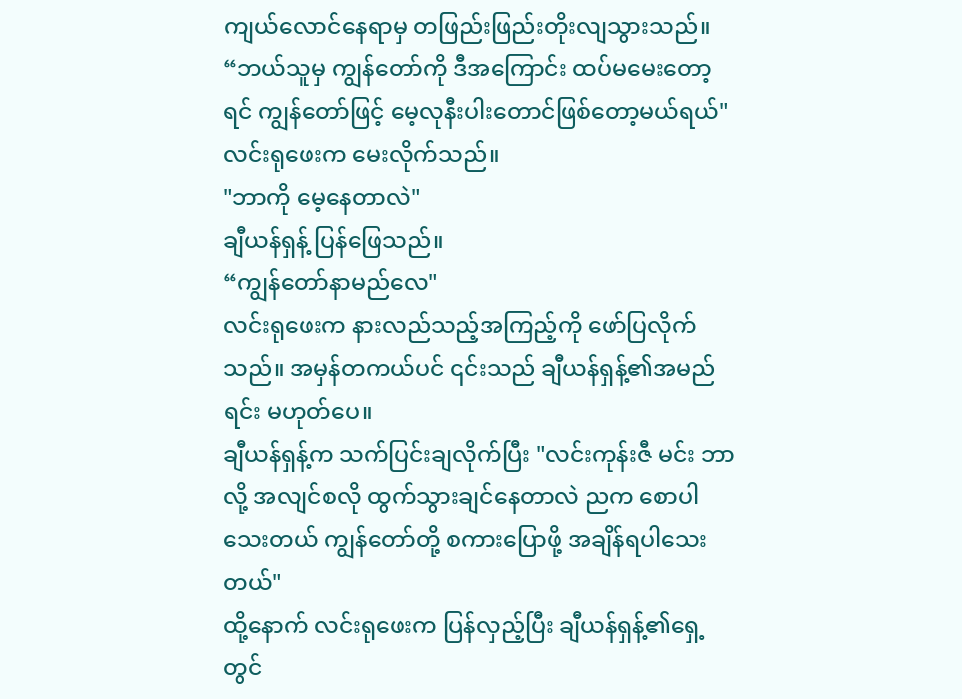ကျယ်လောင်နေရာမှ တဖြည်းဖြည်းတိုးလျသွားသည်။
“ဘယ်သူမှ ကျွန်တော်ကို ဒီအကြောင်း ထပ်မမေးတော့ရင် ကျွန်တော်ဖြင့် မေ့လုနီးပါးတောင်ဖြစ်တော့မယ်ရယ်"
လင်းရုဖေးက မေးလိုက်သည်။
"ဘာကို မေ့နေတာလဲ"
ချီယန်ရှန့် ပြန်ဖြေသည်။
“ကျွန်တော်နာမည်လေ"
လင်းရုဖေးက နားလည်သည့်အကြည့်ကို ဖော်ပြလိုက်သည်။ အမှန်တကယ်ပင် ၎င်းသည် ချီယန်ရှန့်၏အမည်ရင်း မဟုတ်ပေ။
ချီယန်ရှန့်က သက်ပြင်းချလိုက်ပြီး "လင်းကုန်းဇီ မင်း ဘာလို့ အလျင်စလို ထွက်သွားချင်နေတာလဲ ညက စောပါသေးတယ် ကျွန်တော်တို့ စကားပြောဖို့ အချိန်ရပါသေးတယ်"
ထို့နောက် လင်းရုဖေးက ပြန်လှည့်ပြီး ချီယန်ရှန့်၏ရှေ့တွင်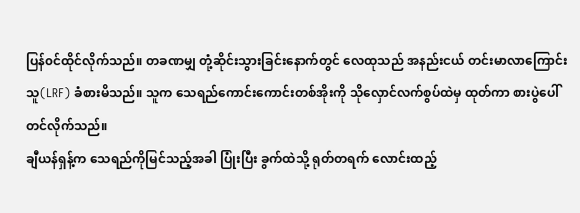ပြန်၀င်ထိုင်လိုက်သည်။ တခဏမျှ တုံ့ဆိုင်းသွားခြင်းနောက်တွင် လေထုသည် အနည်းငယ် တင်းမာလာကြောင်း သူ(LRF) ခံစားမိသည်။ သူက သေရည်ကောင်းကောင်းတစ်အိုးကို သိုလှောင်လက်စွပ်ထဲမှ ထုတ်ကာ စားပွဲပေါ်တင်လိုက်သည်။
ချီယန်ရှန့်က သေရည်ကိုမြင်သည့်အခါ ပြုံးပြီး ခွက်ထဲသို့ ရုတ်တရက် လောင်းထည့်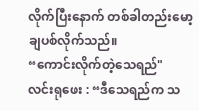လိုက်ပြီးနောက် တစ်ခါတည်းမော့ချပစ်လိုက်သည်။
“ကောင်းလိုက်တဲ့သေရည်"
လင်းရုဖေး : “ဒီသေရည်က သ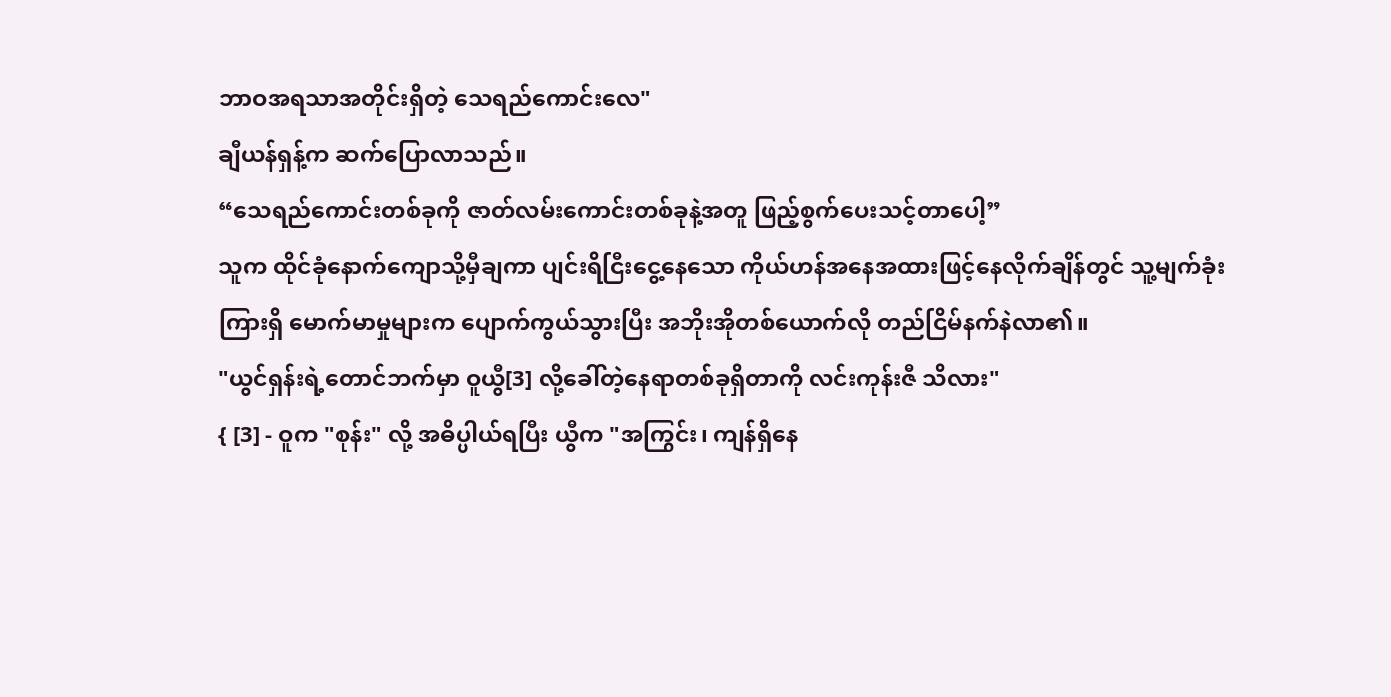ဘာဝအရသာအတိုင်းရှိတဲ့ သေရည်ကောင်းလေ"
ချီယန်ရှန့်က ဆက်ပြောလာသည်။
“သေရည်ကောင်းတစ်ခုကို ဇာတ်လမ်းကောင်းတစ်ခုနဲ့အတူ ဖြည့်စွက်ပေးသင့်တာပေါ့”
သူက ထိုင်ခုံနောက်ကျောသို့မှီချကာ ပျင်းရိငြီးငွေ့နေသော ကိုယ်ဟန်အနေအထားဖြင့်နေလိုက်ချိန်တွင် သူ့မျက်ခုံးကြားရှိ မောက်မာမှုများက ပျောက်ကွယ်သွားပြီး အဘိုးအိုတစ်ယောက်လို တည်ငြိမ်နက်နဲလာ၏။
"ယွင်ရှန်းရဲ့တောင်ဘက်မှာ ဝူယွီ[3] လို့ခေါ်တဲ့နေရာတစ်ခုရှိတာကို လင်းကုန်းဇီ သိလား"
{ [3] - ဝူက "စုန်း" လို့ အဓိပ္ပါယ်ရပြီး ယွီက "အကြွင်း၊ ကျန်ရှိနေ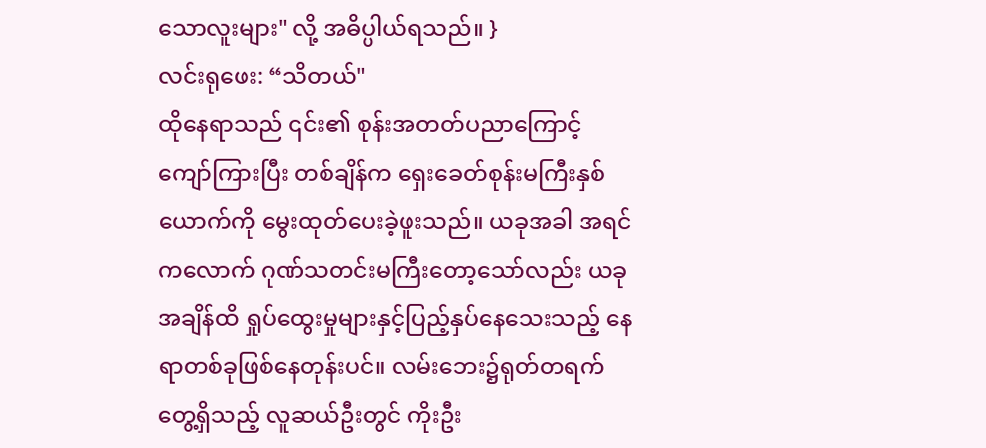သောလူးများ" လို့ အဓိပ္ပါယ်ရသည်။ }
လင်းရုဖေး: “သိတယ်"
ထိုနေရာသည် ၎င်း၏ စုန်းအတတ်ပညာကြောင့် ကျော်ကြားပြီး တစ်ချိန်က ရှေးခေတ်စုန်းမကြီးနှစ်ယောက်ကို မွေးထုတ်ပေးခဲ့ဖူးသည်။ ယခုအခါ အရင်ကလောက် ဂုဏ်သတင်းမကြီးတော့သော်လည်း ယခုအချိန်ထိ ရှုပ်ထွေးမှုများနှင့်ပြည့်နှပ်နေသေးသည့် နေရာတစ်ခုဖြစ်နေတုန်းပင်။ လမ်းဘေး၌ရုတ်တရက်တွေ့ရှိသည့် လူဆယ်ဦးတွင် ကိုးဦး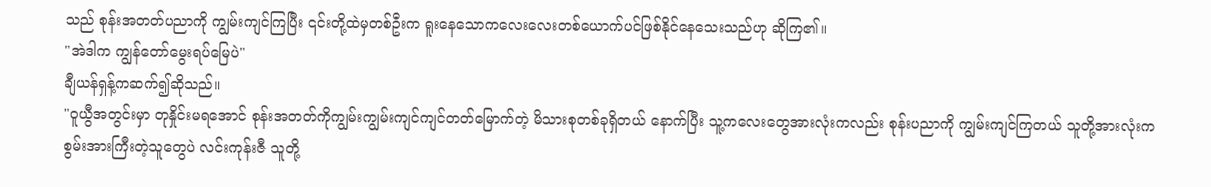သည် စုန်းအတတ်ပညာကို ကျွမ်းကျင်ကြပြီး ၎င်းတို့ထဲမှတစ်ဦးက ရူးနေသောကလေးလေးတစ်ယောက်ပင်ဖြစ်နိုင်နေသေးသည်ဟု ဆိုကြ၏။
"အဲဒါက ကျွန်တော်မွေးရပ်မြေပဲ"
ချီယန်ရှန့်ကဆက်၍ဆိုသည်။
"ဝူယွီအတွင်းမှာ တုနှိုင်းမရအောင် စုန်းအတတ်ကိုကျွမ်းကျွမ်းကျင်ကျင်တတ်မြောက်တဲ့ မိသားစုတစ်ခုရှိတယ် နောက်ပြီး သူ့ကလေးတွေအားလုံးကလည်း စုန်းပညာကို ကျွမ်းကျင်ကြတယ် သူတို့အားလုံးက စွမ်းအားကြီးတဲ့သူတွေပဲ လင်းကုန်းဇီ သူတို့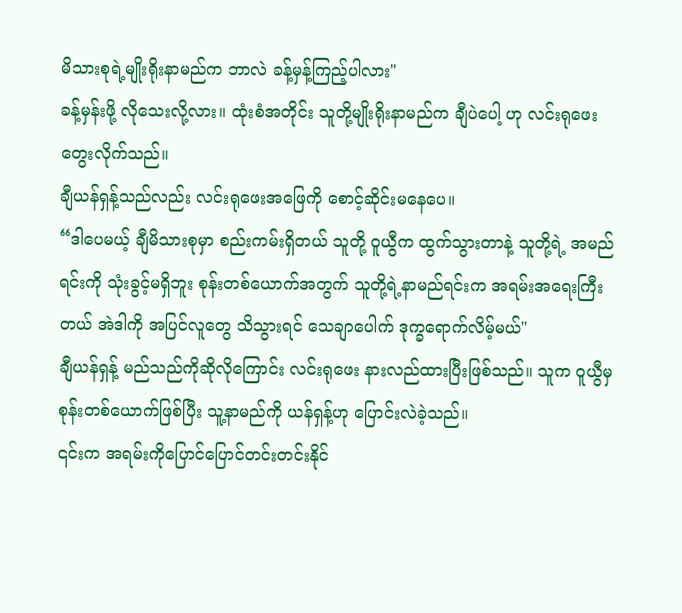မိသားစုရဲ့မျိုးရိုးနာမည်က ဘာလဲ ခန့်မှန့်ကြည့်ပါလား"
ခန့်မှန်းဖို့ လိုသေးလို့လား။ ထုံးစံအတိုင်း သူတို့မျိုးရိုးနာမည်က ချီပဲပေါ့ ဟု လင်းရုဖေး တွေးလိုက်သည်။
ချီယန်ရှန့်သည်လည်း လင်းရုဖေးအဖြေကို စောင့်ဆိုင်းမနေပေ။
“ဒါပေမယ့် ချီမိသားစုမှာ စည်းကမ်းရှိတယ် သူတို့ ဝူယွီက ထွက်သွားတာနဲ့ သူတို့ရဲ့ အမည်ရင်းကို သုံးခွင့်မရှိဘူး စုန်းတစ်ယောက်အတွက် သူတို့ရဲ့နာမည်ရင်းက အရမ်းအရေးကြီးတယ် အဲဒါကို အပြင်လူတွေ သိသွားရင် သေချာပေါက် ဒုက္ခရောက်လိမ့်မယ်"
ချီယန်ရှန့် မည်သည်ကိုဆိုလိုကြောင်း လင်းရုဖေး နားလည်ထားပြီးဖြစ်သည်။ သူက ဝူယွီမှ စုန်းတစ်ယောက်ဖြစ်ပြီး သူ့နာမည်ကို ယန်ရှန့်ဟု ပြောင်းလဲခဲ့သည်။
၎င်းက အရမ်းကိုပြောင်ပြောင်တင်းတင်းနိုင်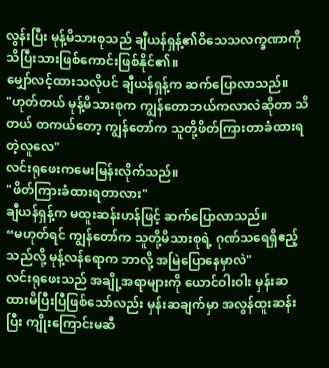လွန်းပြီး မုန့်မိသားစုသည် ချီယန်ရှန့်၏ဝိသေသလက္ခဏာကို သိပြီးသားဖြစ်ကောင်းဖြစ်နိုင်၏။
မျှော်လင့်ထားသလိုပင် ချီယန်ရှန့်က ဆက်ပြောလာသည်။
"ဟုတ်တယ် မုန့်မိသားစုက ကျွန်တောဘယ်ကလာလဲဆိုတာ သိတယ် တကယ်တော့ ကျွန်တော်က သူတို့ဖိတ်ကြားတာခံထားရတဲ့လူလေ"
လင်းရုဖေးကမေးမြန်းလိုက်သည်။
"ဖိတ်ကြားခံထားရတာလား"
ချီယန်ရှန့်က မထူးဆန်းဟန်ဖြင့် ဆက်ပြောလာသည်။
“မဟုတ်ရင် ကျွန်တော်က သူတို့မိသားစုရဲ့ ဂုဏ်သရေရှိဧည့်သည်လို့ မုန့်လန်ရောက ဘာလို့ အမြဲပြောနေမှာလဲ"
လင်းရုဖေးသည် အချို့အရာများကို ယောင်ဝါးဝါး မှန်းဆထားမိပြီးပြီဖြစ်သော်လည်း မှန်းဆချက်မှာ အလွန်ထူးဆန်းပြီး ကျိုးကြောင်းမဆီ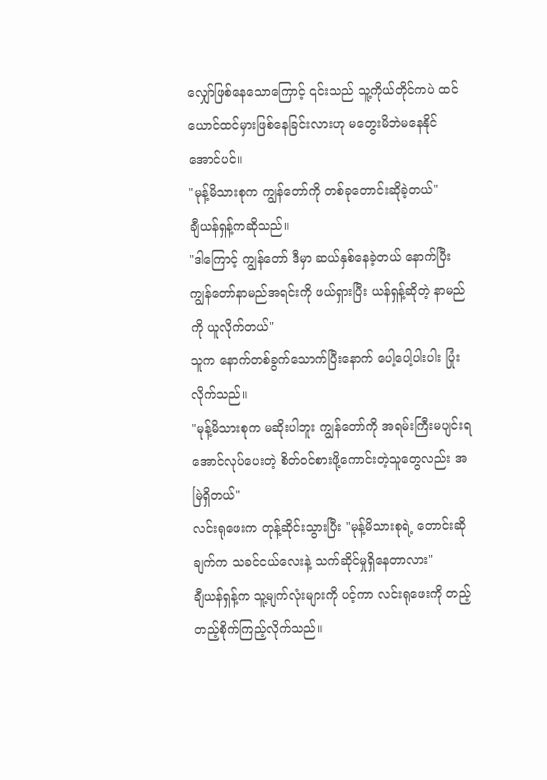လျှော်ဖြစ်နေသောကြောင့် ၎င်းသည် သူ့ကိုယ်တိုင်ကပဲ ထင်ယောင်ထင်မှားဖြစ်နေခြင်းလားဟု မတွေးမိဘဲမနေနိုင်အောင်ပင်။
"မုန့်မိသားစုက ကျွန်တော်ကို တစ်ခုတောင်းဆိုခဲ့တယ်"
ချီယန်ရှန့်ကဆိုသည်။
"ဒါကြောင့် ကျွန်တော် ဒီမှာ ဆယ်နှစ်နေခဲ့တယ် နောက်ပြီး ကျွန်တော်နာမည်အရင်းကို ဖယ်ရှားပြီး ယန်ရှန့်ဆိုတဲ့ နာမည်ကို ယူလိုက်တယ်"
သူက နောက်တစ်ခွက်သောက်ပြီးနောက် ပေါ့ပေါ့ပါးပါး ပြုံးလိုက်သည်။
"မုန့်မိသားစုက မဆိုးပါဘူး ကျွန်တော်ကို အရမ်းကြီးမပျင်းရအောင်လုပ်ပေးတဲ့ စိတ်ဝင်စားဖို့ကောင်းတဲ့သူတွေလည်း အမြဲရှိတယ်"
လင်းရုဖေးက တုန့်ဆိုင်းသွားပြီး "မုန့်မိသားစုရဲ့ တောင်းဆိုချက်က သခင်ငယ်လေးနဲ့ သက်ဆိုင်မှုရှိနေတာလား"
ချီယန်ရှန့်က သူ့မျက်လုံးများကို ပင့်ကာ လင်းရုဖေးကို တည့်တည့်စိုက်ကြည့်လိုက်သည်။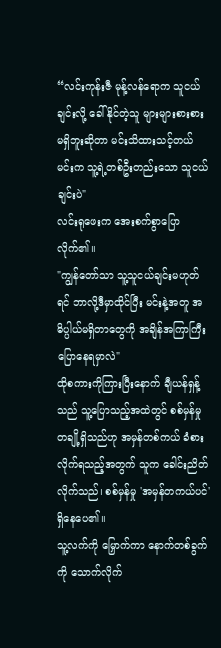“လင်းကုန်းဇီ မုန့်လန်ရောက သူငယ်ချင်းလို့ ခေါ်နိုင်တဲ့သူ များများစားစား မရှိဘူးဆိုတာ မင်းသိထားသင့်တယ် မင်းက သူ့ရဲ့တစ်ဦးတည်းသော သူငယ်ချင်းပဲ"
လင်းရုဖေးက အေးစက်စွာပြောလိုက်၏။
"ကျွန်တော်သာ သူ့သူငယ်ချင်းမဟုတ်ရင် ဘာလို့ဒီမှာထိုင်ပြီး မင်းနဲ့အတူ အဓိပ္ပါယ်မရှိတာတွေကို အချိန်အကြာကြီး ပြောနေရမှာလဲ"
ထိုစကားကိုကြားပြီးနောက် ချီယန်ရှန့်သည် သူ့ပြောသည့်အထဲတွင် စစ်မှန်မှုတချို့ရှိသည်ဟု အမှန်တစ်ကယ် ခံစားလိုက်ရသည့်အတွက် သူက ခေါင်းညိတ်လိုက်သည်၊ စစ်မှန်မှု 'အမှန်တကယ်ပင်' ရှိနေပေ၏။
သူ့လက်ကို မြှောက်ကာ နောက်တစ်ခွက်ကို သောက်လိုက်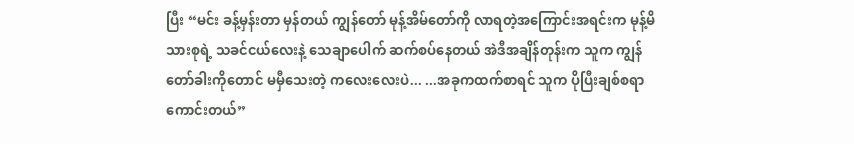ပြီး “မင်း ခန့်မှန်းတာ မှန်တယ် ကျွန်တော် မုန့်အိမ်တော်ကို လာရတဲ့အကြောင်းအရင်းက မုန့်မိသားစုရဲ့ သခင်ငယ်လေးနဲ့ သေချာပေါက် ဆက်စပ်နေတယ် အဲဒီအချိန်တုန်းက သူက ကျွန်တော်ခါးကိုတောင် မမှီသေးတဲ့ ကလေးလေးပဲ... ...အခုကထက်စာရင် သူက ပိုပြီးချစ်စရာကောင်းတယ်”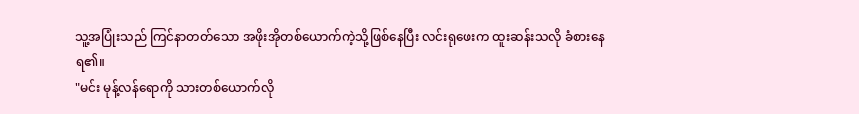သူ့အပြုံးသည် ကြင်နာတတ်သော အဖိုးအိုတစ်ယောက်ကဲ့သို့ဖြစ်နေပြီး လင်းရုဖေးက ထူးဆန်းသလို ခံစားနေရ၏။
"မင်း မုန့်လန်ရောကို သားတစ်ယောက်လို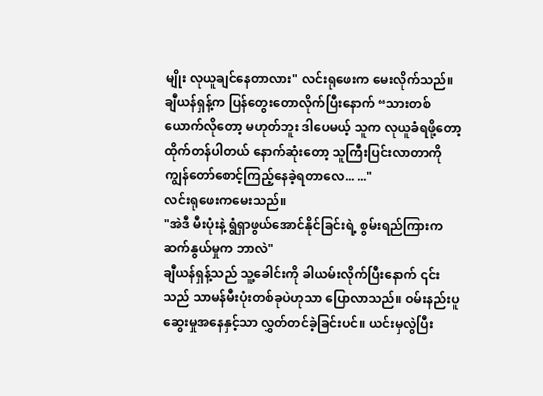မျိုး လုယူချင်နေတာလား" လင်းရုဖေးက မေးလိုက်သည်။
ချီယန်ရှန့်က ပြန်တွေးတောလိုက်ပြီးနောက် “သားတစ်ယောက်လိုတော့ မဟုတ်ဘူး ဒါပေမယ့် သူက လုယူခံရဖို့တော့ ထိုက်တန်ပါတယ် နောက်ဆုံးတော့ သူကြီးပြင်းလာတာကို ကျွန်တော်စောင့်ကြည့်နေခဲ့ရတာလေ... ..."
လင်းရုဖေးကမေးသည်။
"အဲဒီ မီးပုံးနဲ့ ရွံရှာဖွယ်အောင်နိုင်ခြင်းရဲ့ စွမ်းရည်ကြားက ဆက်နွယ်မှုက ဘာလဲ"
ချီယန်ရှန့်သည် သူ့ခေါင်းကို ခါယမ်းလိုက်ပြီးနောက် ၎င်းသည် သာမန်မီးပုံးတစ်ခုပဲဟုသာ ပြောလာသည်။ ဝမ်းနည်းပူဆွေးမှုအနေနှင့်သာ လွှတ်တင်ခဲ့ခြင်းပင်။ ယင်းမှလွဲပြီး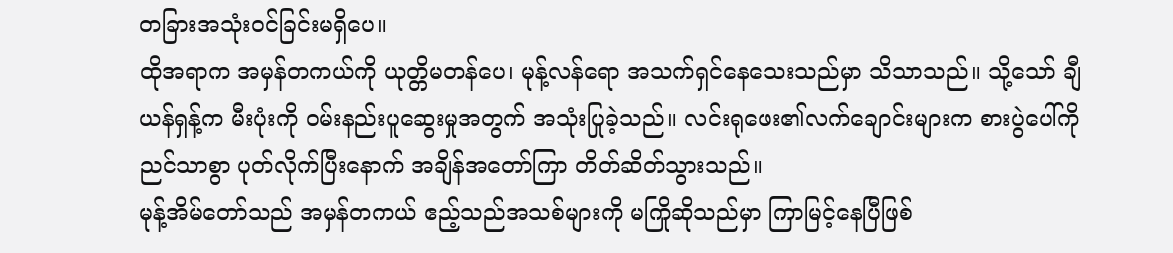တခြားအသုံး၀င်ခြင်းမရှိပေ။
ထိုအရာက အမှန်တကယ်ကို ယုတ္တိမတန်ပေ၊ မုန့်လန်ရော အသက်ရှင်နေသေးသည်မှာ သိသာသည်။ သို့သော် ချီယန်ရှန့်က မီးပုံးကို ဝမ်းနည်းပူဆွေးမှုအတွက် အသုံးပြုခဲ့သည်။ လင်းရုဖေး၏လက်ချောင်းများက စားပွဲပေါ်ကို ညင်သာစွာ ပုတ်လိုက်ပြီးနောက် အချိန်အတော်ကြာ တိတ်ဆိတ်သွားသည်။
မုန့်အိမ်တော်သည် အမှန်တကယ် ဧည့်သည်အသစ်များကို မကြိုဆိုသည်မှာ ကြာမြင့်နေပြီဖြစ်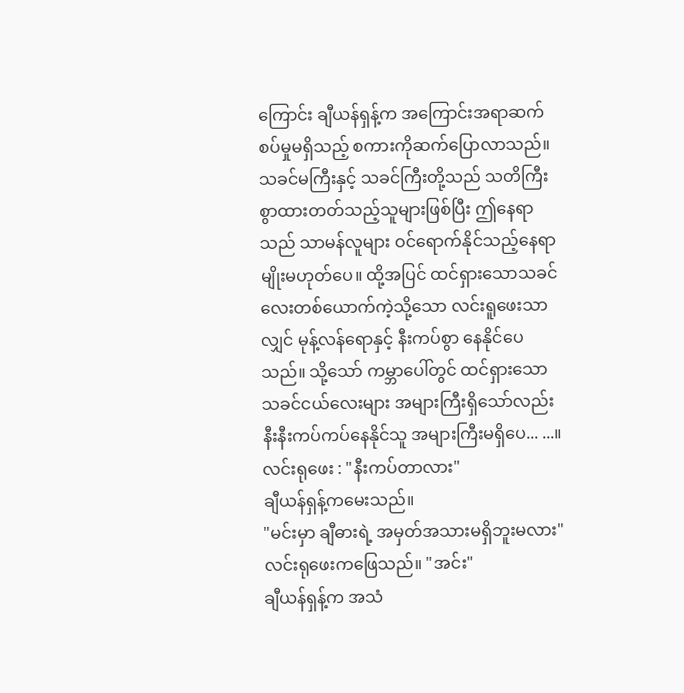ကြောင်း ချီယန်ရှန့်က အကြောင်းအရာဆက်စပ်မှုမရှိသည့် စကားကိုဆက်ပြောလာသည်။ သခင်မကြီးနှင့် သခင်ကြီးတို့သည် သတိကြီးစွာထားတတ်သည့်သူများဖြစ်ပြီး ဤနေရာသည် သာမန်လူများ ဝင်ရောက်နိုင်သည့်နေရာမျိုးမဟုတ်ပေ။ ထို့အပြင် ထင်ရှားသောသခင်လေးတစ်ယောက်ကဲ့သို့သော လင်းရူဖေးသာလျှင် မုန့်လန်ရောနှင့် နီးကပ်စွာ နေနိုင်ပေသည်။ သို့သော် ကမ္ဘာပေါ်တွင် ထင်ရှားသော သခင်ငယ်လေးများ အများကြီးရှိသော်လည်း နီးနီးကပ်ကပ်နေနိုင်သူ အများကြီးမရှိပေ... ...။
လင်းရုဖေး : "နီးကပ်တာလား"
ချီယန်ရှန့်ကမေးသည်။
"မင်းမှာ ချီဓားရဲ့ အမှတ်အသားမရှိဘူးမလား"
လင်းရုဖေးကဖြေသည်။ "အင်း"
ချီယန်ရှန့်က အသံ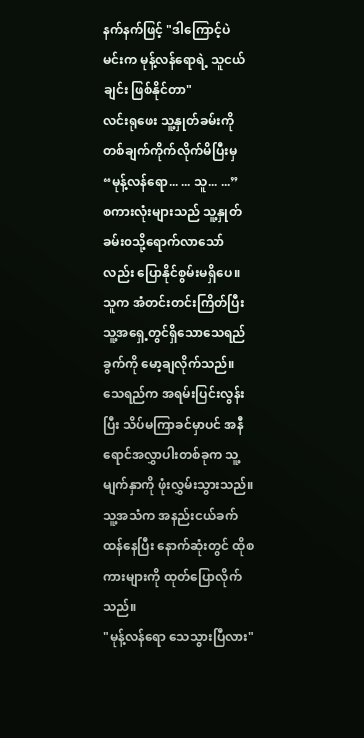နက်နက်ဖြင့် "ဒါကြောင့်ပဲ မင်းက မုန့်လန်ရောရဲ့ သူငယ်ချင်း ဖြစ်နိုင်တာ"
လင်းရုဖေး သူ့နှုတ်ခမ်းကို တစ်ချက်ကိုက်လိုက်မိပြီးမှ “မုန့်လန်ရော... ... သူ... ...”
စကားလုံးများသည် သူ့နှုတ်ခမ်း၀သို့ရောက်လာသော်လည်း ပြောနိုင်စွမ်းမရှိပေ။ သူက အံတင်းတင်းကြိတ်ပြီး သူ့အရှေ့တွင်ရှိသောသေရည်ခွက်ကို မော့ချလိုက်သည်။ သေရည်က အရမ်းပြင်းလွန်းပြီး သိပ်မကြာခင်မှာပင် အနီရောင်အလွှာပါးတစ်ခုက သူ့မျက်နှာကို ဖုံးလွှမ်းသွားသည်။
သူ့အသံက အနည်းငယ်ခက်ထန်နေပြီး နောက်ဆုံးတွင် ထိုစကားများကို ထုတ်ပြောလိုက်သည်။
"မုန့်လန်ရော သေသွားပြီလား"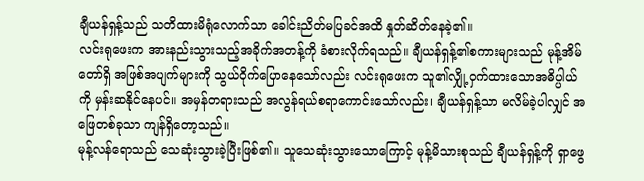ချီယန်ရှန့်သည် သတိထားမိရုံလောက်သာ ခေါင်းညိတ်မပြခင်အထိ နှုတ်ဆိတ်နေခဲ့၏။
လင်းရုဖေးက အားနည်းသွားသည့်အခိုက်အတန့်ကို ခံစားလိုက်ရသည်။ ချီယန်ရှန့်၏စကားများသည် မုန့်အိမ်တော်ရှိ အဖြစ်အပျက်များကို သွယ်ဝိုက်ပြောနေသော်လည်း လင်းရုဖေးက သူ၏လျှို့ဝှက်ထားသောအဓိပ္ပါယ်ကို မှန်းဆနိုင်နေပင်။ အမှန်တရားသည် အလွန်ရယ်စရာကောင်းသော်လည်း၊ ချီယန်ရှန့်သာ မလိမ်ခဲ့ပါလျှင် အဖြေတစ်ခုသာ ကျန်ရှိတော့သည်။
မုန့်လန်ရောသည် သေဆုံးသွားခဲ့ပြီးဖြစ်၏။ သူသေဆုံးသွားသောကြောင့် မုန့်မိသားစုသည် ချီယန်ရှန့်ကို ရှာဖွေ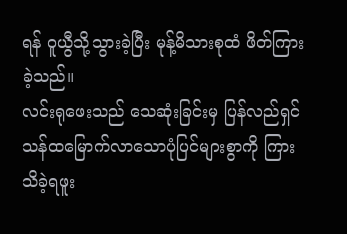ရန် ဝူယွီသို့သွားခဲ့ပြီး မုန့်မိသားစုထံ ဖိတ်ကြားခဲ့သည်။
လင်းရုဖေးသည် သေဆုံးခြင်းမှ ပြန်လည်ရှင်သန်ထမြောက်လာသောပုံပြင်များစွာကို ကြားသိခဲ့ရဖူး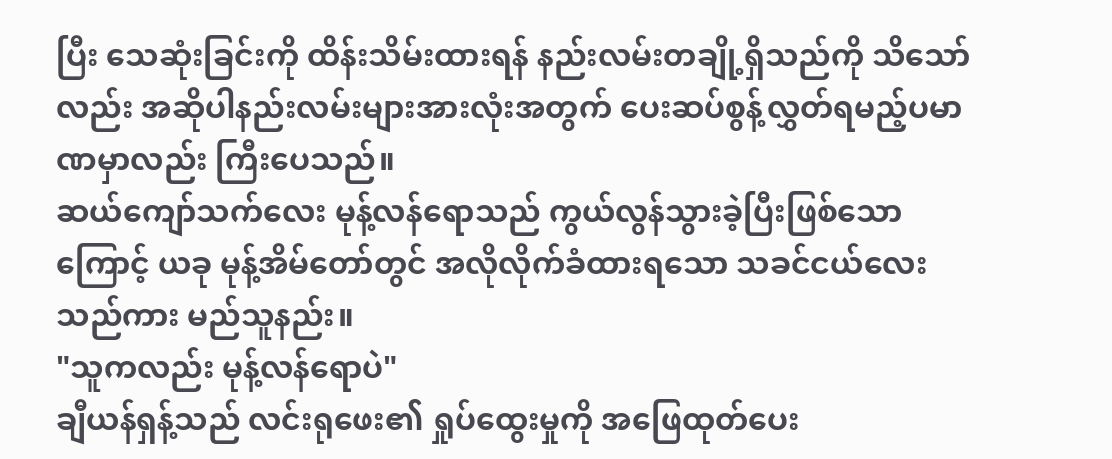ပြီး သေဆုံးခြင်းကို ထိန်းသိမ်းထားရန် နည်းလမ်းတချို့ရှိသည်ကို သိသော်လည်း အဆိုပါနည်းလမ်းများအားလုံးအတွက် ပေးဆပ်စွန့်လွှတ်ရမည့်ပမာဏမှာလည်း ကြီးပေသည်။
ဆယ်ကျော်သက်လေး မုန့်လန်ရောသည် ကွယ်လွန်သွားခဲ့ပြီးဖြစ်သောကြောင့် ယခု မုန့်အိမ်တော်တွင် အလိုလိုက်ခံထားရသော သခင်ငယ်လေးသည်ကား မည်သူနည်း။
"သူကလည်း မုန့်လန်ရောပဲ"
ချီယန်ရှန့်သည် လင်းရုဖေး၏ ရှုပ်ထွေးမှုကို အဖြေထုတ်ပေး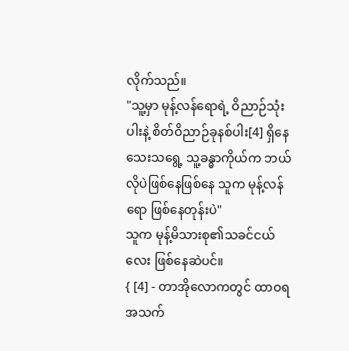လိုက်သည်။
"သူ့မှာ မုန့်လန်ရောရဲ့ ဝိညာဉ်သုံးပါးနဲ့ စိတ်ဝိညာဉ်ခုနစ်ပါး[4] ရှိနေသေးသရွေ့ သူ့ခန္ဓာကိုယ်က ဘယ်လိုပဲဖြစ်နေဖြစ်နေ သူက မုန့်လန်ရော ဖြစ်နေတုန်းပဲ"
သူက မုန့်မိသားစု၏သခင်ငယ်လေး ဖြစ်နေဆဲပင်။
{ [4] - တာအိုလောကတွင် ထာဝရအသက်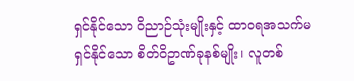ရှင်နိုင်သော ဝိညာဉ်သုံးမျိုးနှင့် ထာဝရအသက်မရှင်နိုင်သော စိတ်ဝိဥာဏ်ခုနစ်မျိုး၊ လူတစ်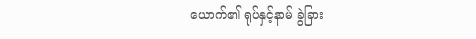ယောက်၏ ရုပ်နှင့်နာမ် ခွဲခြား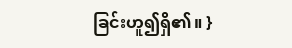ခြင်းဟူ၍ရှိ၏။ }